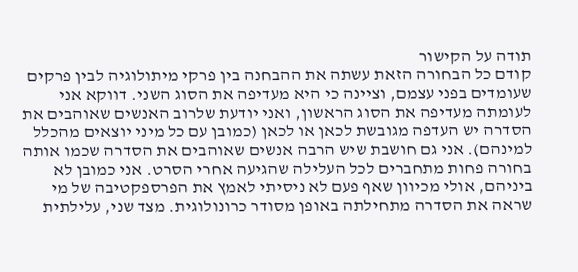תודה על הקישור
קודם כל הבחורה הזאת עשתה את ההבחנה בין פרקי מיתולוגיה לבין פרקים שעומדים בפני עצמם, וציינה כי היא מעדיפה את הסוג השני. דווקא אני לעומתה מעדיפה את הסוג הראשון, ואני יודעת שלרוב האנשים שאוהבים את הסדרה יש העדפה מגובשת לכאן או לכאן (כמובן עם כל מיני יוצאים מהכלל למינהם). אני גם חושבת שיש הרבה אנשים שאוהבים את הסדרה שכמו אותה בחורה פחות מתחברים לכל העלילה שהגיעה אחרי הסרט. אני כמובן לא ביניהם, אולי מכיוון שאף פעם לא ניסיתי לאמץ את הפרספקטיבה של מי שראה את הסדרה מתחילתה באופן מסודר כרונולוגית. מצד שני, עלילתית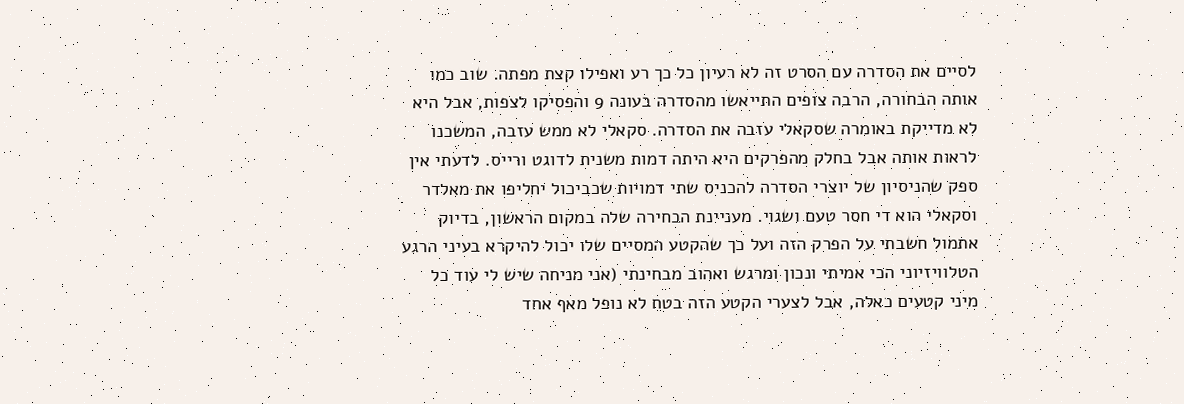לסיים את הסדרה עם הסרט זה לא רעיון כל כך רע ואפילו קצת מפתה. שוב כמו אותה הבחורה, הרבה צופים התייאשו מהסדרה בעונה 9 והפסיקו לצפות, אבל היא לא מדייקת באומרה שסקאלי עזבה את הסדרה. סקאלי לא ממש עזבה, המשכנו לראות אותה אבל בחלק מהפרקים היא היתה דמות משנית לדוגט ורייס. לדעתי אין ספק שהניסיון של יוצרי הסדרה להכניס שתי דמויות שכביכול יחליפו את מאלדר וסקאלי הוא די חסר טעם ושגוי. מעניינת הבחירה שלה במקום הראשון, בדיוק אתמול חשבתי על הפרק הזה ועל כך שהקטע המסיים שלו יכול להיקרא בעיני הרגע הטלוויזיוני הכי אמיתי ונכון ומרגש ואהוב מבחינתי (אני מניחה שיש לי עוד כל מיני קטעים כאלה, אבל לצערי הקטע הזה בטח לא נופל מאף אחד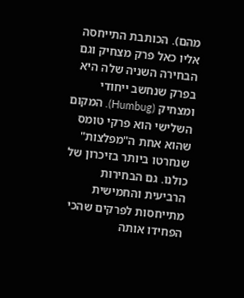מהם). הכותבת התייחסה אליו כאל פרק מצחיק וגם הבחירה השניה שלה היא בפרק שנחשב ייחודי ומצחיק (Humbug). המקום השלישי הוא פרקי טומס שהוא אחת ה"מפלצות" שנחרטו ביותר בזיכרון של כולנו. גם הבחירות הרביעית והחמישית מתייחסות לפרקים שהכי הפחידו אותה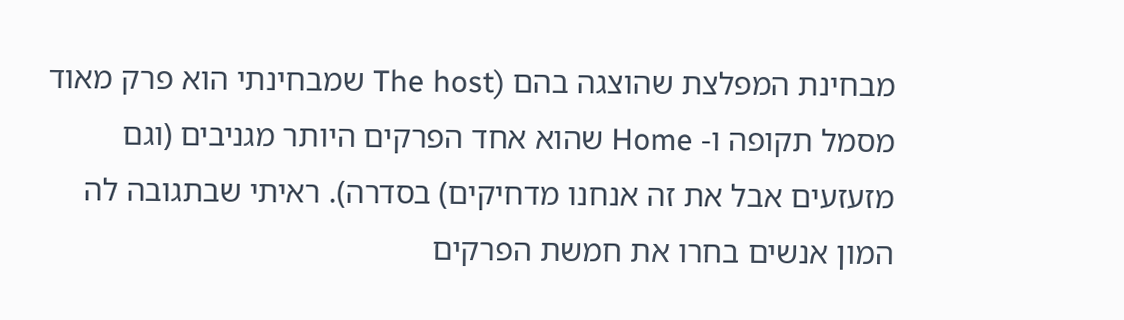מבחינת המפלצת שהוצגה בהם (The host שמבחינתי הוא פרק מאוד מסמל תקופה ו- Home שהוא אחד הפרקים היותר מגניבים (וגם מזעזעים אבל את זה אנחנו מדחיקים) בסדרה). ראיתי שבתגובה לה המון אנשים בחרו את חמשת הפרקים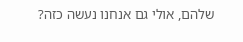שלהם, אולי גם אנחנו נעשה כזה?